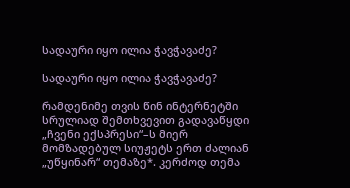სადაური იყო ილია ჭავჭავაძე?

სადაური იყო ილია ჭავჭავაძე?

რამდენიმე თვის წინ ინტერნეტში სრულიად შემთხვევით გადავაწყდი „ჩვენი ექსპრესი“–ს მიერ მომზადებულ სიუჟეტს ერთ ძალიან „უწყინარ“ თემაზე*. კერძოდ თემა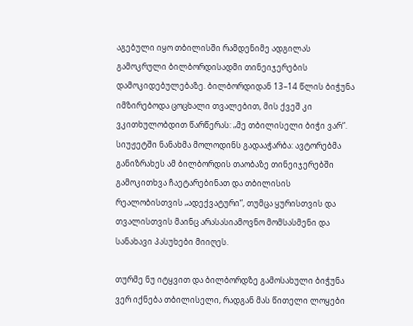აგებული იყო თბილისში რამდენიმე ადგილას გამოკრული ბილბორდისადმი თინეიჯერების დამოკიდებულებაზე. ბილბორდიდან 13–14 წლის ბიჭუნა იმზირებოდა ცოცხალი თვალებით, მის ქვეშ კი ვკითხულობდით წარწერას: „მე თბილისელი ბიჭი ვარ“. სიუჟეტში ნანახმა მოლოდინს გადააჭარბა: ავტორებმა განიზრახეს ამ ბილბორდის თაობაზე თინეიჯერებში გამოკითხვა ჩაეტარებინათ და თბილისის რეალობისთვის „ადექვატური“, თუმცა ყურისთვის და თვალისთვის მაინც არასასიამოვნო მომსასმენი და სანახავი პასუხები მიიღეს.

თურმე ნუ იტყვით და ბილბორდზე გამოსახული ბიჭუნა ვერ იქნება თბილისელი, რადგან მას წითელი ლოყები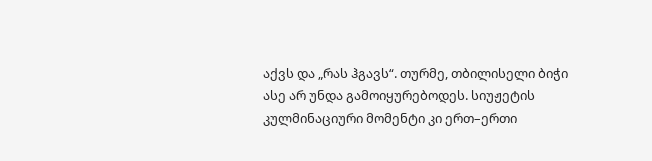აქვს და „რას ჰგავს“. თურმე, თბილისელი ბიჭი ასე არ უნდა გამოიყურებოდეს. სიუჟეტის კულმინაციური მომენტი კი ერთ–ერთი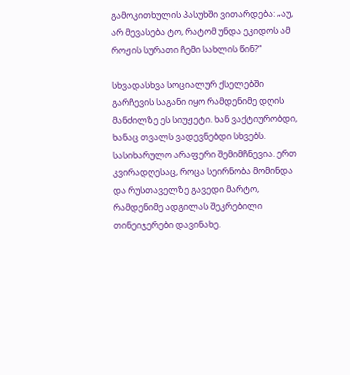გამოკითხულის პასუხში ვითარდება: „აუ, არ მევასება ტო, რატომ უნდა ეკიდოს ამ როჟის სურათი ჩემი სახლის წინ?“

სხვადასხვა სოციალურ ქსელებში გარჩევის საგანი იყო რამდენიმე დღის მანძილზე ეს სიუჟეტი. ხან ვაქტიურობდი, ხანაც თვალს ვადევნებდი სხვებს. სასიხარულო არაფერი შემიმჩნევია. ერთ კვირადღესაც, როცა სეირნობა მომინდა და რუსთაველზე გავედი მარტო, რამდენიმე ადგილას შეკრებილი თინეიჯერები დავინახე.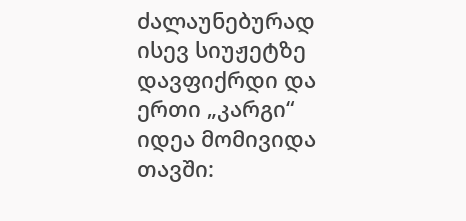ძალაუნებურად ისევ სიუჟეტზე დავფიქრდი და ერთი „კარგი“ იდეა მომივიდა თავში: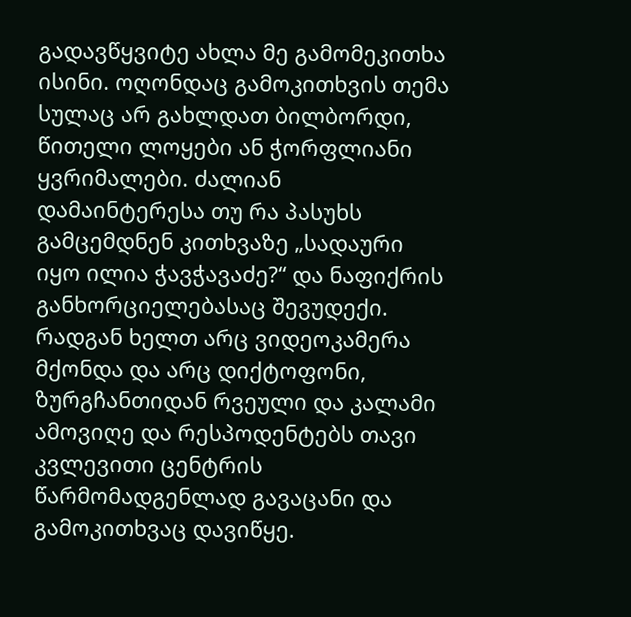გადავწყვიტე ახლა მე გამომეკითხა ისინი. ოღონდაც გამოკითხვის თემა სულაც არ გახლდათ ბილბორდი, წითელი ლოყები ან ჭორფლიანი ყვრიმალები. ძალიან დამაინტერესა თუ რა პასუხს გამცემდნენ კითხვაზე „სადაური იყო ილია ჭავჭავაძე?“ და ნაფიქრის განხორციელებასაც შევუდექი. რადგან ხელთ არც ვიდეოკამერა მქონდა და არც დიქტოფონი, ზურგჩანთიდან რვეული და კალამი ამოვიღე და რესპოდენტებს თავი კვლევითი ცენტრის წარმომადგენლად გავაცანი და გამოკითხვაც დავიწყე.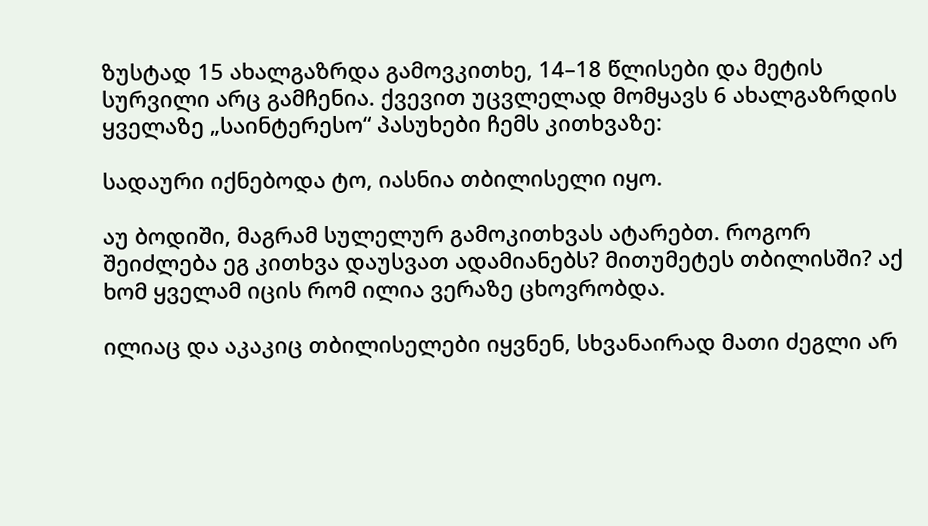ზუსტად 15 ახალგაზრდა გამოვკითხე, 14–18 წლისები და მეტის სურვილი არც გამჩენია. ქვევით უცვლელად მომყავს 6 ახალგაზრდის ყველაზე „საინტერესო“ პასუხები ჩემს კითხვაზე:

სადაური იქნებოდა ტო, იასნია თბილისელი იყო.

აუ ბოდიში, მაგრამ სულელურ გამოკითხვას ატარებთ. როგორ შეიძლება ეგ კითხვა დაუსვათ ადამიანებს? მითუმეტეს თბილისში? აქ ხომ ყველამ იცის რომ ილია ვერაზე ცხოვრობდა.

ილიაც და აკაკიც თბილისელები იყვნენ, სხვანაირად მათი ძეგლი არ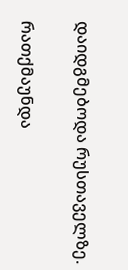დაიდგმებოდა რუსთაველზე.

რათქმაუნდა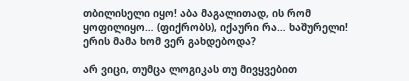თბილისელი იყო! აბა მაგალითად, ის რომ ყოფილიყო… (ფიქრობს), იქაური რა… ხაშურელი! ერის მამა ხომ ვერ გახდებოდა?

არ ვიცი, თუმცა ლოგიკას თუ მივყვებით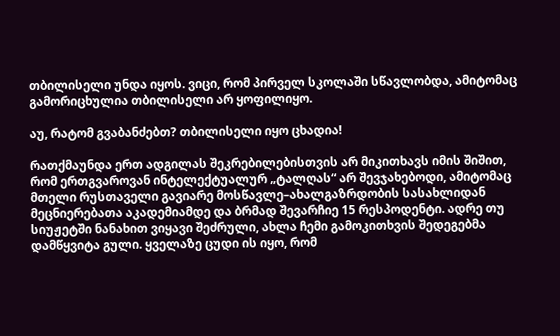თბილისელი უნდა იყოს. ვიცი, რომ პირველ სკოლაში სწავლობდა, ამიტომაც გამორიცხულია თბილისელი არ ყოფილიყო.

აუ, რატომ გვაბანძებთ? თბილისელი იყო ცხადია!

რათქმაუნდა ერთ ადგილას შეკრებილებისთვის არ მიკითხავს იმის შიშით, რომ ერთგვაროვან ინტელექტუალურ „ტალღას“ არ შევჯახებოდი, ამიტომაც მთელი რუსთაველი გავიარე მოსწავლე–ახალგაზრდობის სასახლიდან მეცნიერებათა აკადემიამდე და ბრმად შევარჩიე 15 რესპოდენტი. ადრე თუ სიუჟეტში ნანახით ვიყავი შეძრული, ახლა ჩემი გამოკითხვის შედეგებმა დამწყვიტა გული. ყველაზე ცუდი ის იყო, რომ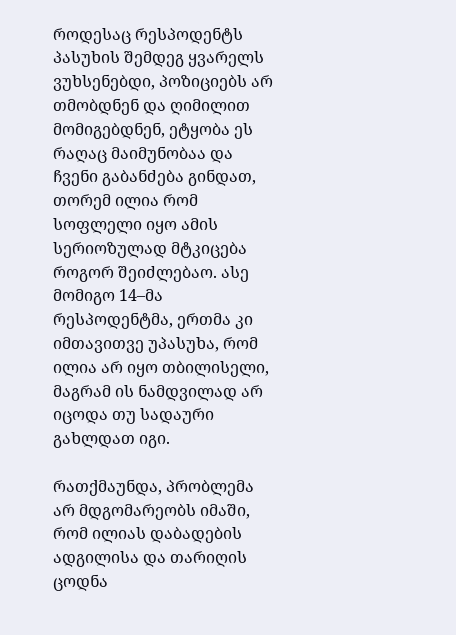როდესაც რესპოდენტს პასუხის შემდეგ ყვარელს ვუხსენებდი, პოზიციებს არ თმობდნენ და ღიმილით მომიგებდნენ, ეტყობა ეს რაღაც მაიმუნობაა და ჩვენი გაბანძება გინდათ, თორემ ილია რომ სოფლელი იყო ამის სერიოზულად მტკიცება როგორ შეიძლებაო. ასე მომიგო 14–მა რესპოდენტმა, ერთმა კი იმთავითვე უპასუხა, რომ ილია არ იყო თბილისელი, მაგრამ ის ნამდვილად არ იცოდა თუ სადაური გახლდათ იგი.

რათქმაუნდა, პრობლემა არ მდგომარეობს იმაში, რომ ილიას დაბადების ადგილისა და თარიღის ცოდნა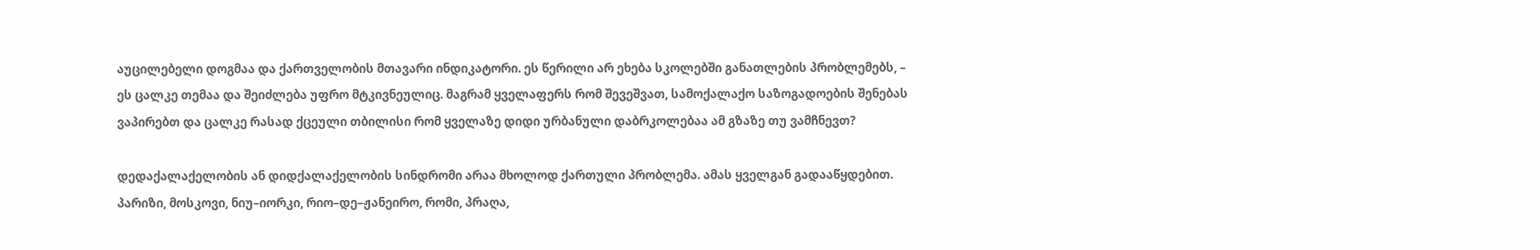აუცილებელი დოგმაა და ქართველობის მთავარი ინდიკატორი. ეს წერილი არ ეხება სკოლებში განათლების პრობლემებს, – ეს ცალკე თემაა და შეიძლება უფრო მტკივნეულიც. მაგრამ ყველაფერს რომ შევეშვათ, სამოქალაქო საზოგადოების შენებას ვაპირებთ და ცალკე რასად ქცეული თბილისი რომ ყველაზე დიდი ურბანული დაბრკოლებაა ამ გზაზე თუ ვამჩნევთ?

დედაქალაქელობის ან დიდქალაქელობის სინდრომი არაა მხოლოდ ქართული პრობლემა. ამას ყველგან გადააწყდებით. პარიზი, მოსკოვი, ნიუ–იორკი, რიო–დე–ჟანეირო, რომი, პრაღა,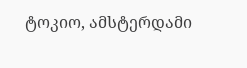ტოკიო, ამსტერდამი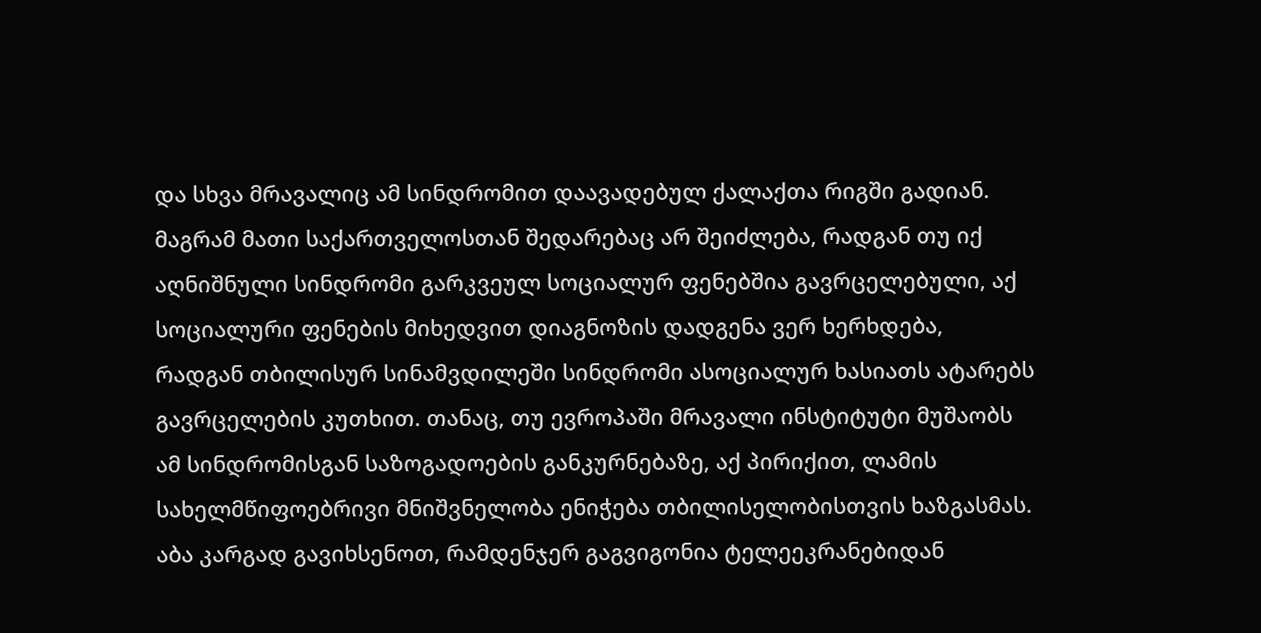და სხვა მრავალიც ამ სინდრომით დაავადებულ ქალაქთა რიგში გადიან. მაგრამ მათი საქართველოსთან შედარებაც არ შეიძლება, რადგან თუ იქ აღნიშნული სინდრომი გარკვეულ სოციალურ ფენებშია გავრცელებული, აქ სოციალური ფენების მიხედვით დიაგნოზის დადგენა ვერ ხერხდება, რადგან თბილისურ სინამვდილეში სინდრომი ასოციალურ ხასიათს ატარებს გავრცელების კუთხით. თანაც, თუ ევროპაში მრავალი ინსტიტუტი მუშაობს ამ სინდრომისგან საზოგადოების განკურნებაზე, აქ პირიქით, ლამის სახელმწიფოებრივი მნიშვნელობა ენიჭება თბილისელობისთვის ხაზგასმას. აბა კარგად გავიხსენოთ, რამდენჯერ გაგვიგონია ტელეეკრანებიდან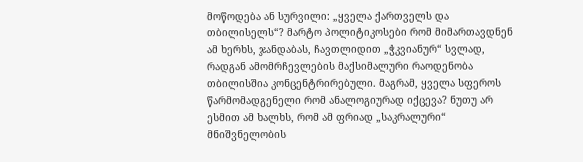მოწოდება ან სურვილი: „ყველა ქართველს და თბილისელს“? მარტო პოლიტიკოსები რომ მიმართავდნენ ამ ხერხს, ჯანდაბას, ჩავთლიდით „ჭკვიანურ“ სვლად, რადგან ამომრჩევლების მაქსიმალური რაოდენობა თბილისშია კონცენტრირებული. მაგრამ, ყველა სფეროს წარმომადგენელი რომ ანალოგიურად იქცევა? ნუთუ არ ესმით ამ ხალხს, რომ ამ ფრიად „საკრალური“ მნიშვნელობის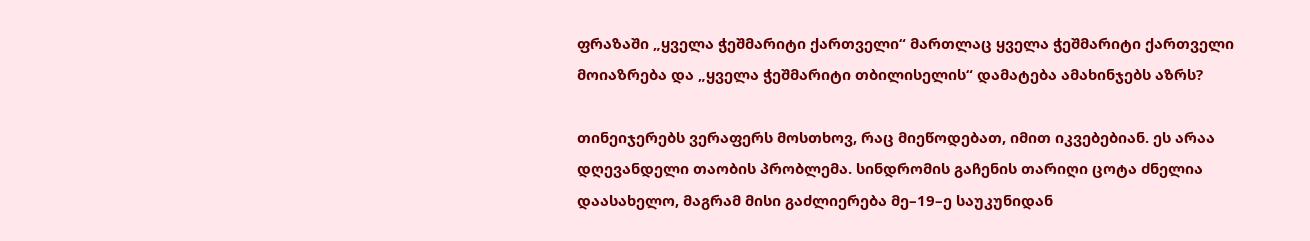ფრაზაში „ყველა ჭეშმარიტი ქართველი“ მართლაც ყველა ჭეშმარიტი ქართველი მოიაზრება და „ყველა ჭეშმარიტი თბილისელის“ დამატება ამახინჯებს აზრს?

თინეიჯერებს ვერაფერს მოსთხოვ, რაც მიეწოდებათ, იმით იკვებებიან. ეს არაა დღევანდელი თაობის პრობლემა. სინდრომის გაჩენის თარიღი ცოტა ძნელია დაასახელო, მაგრამ მისი გაძლიერება მე–19–ე საუკუნიდან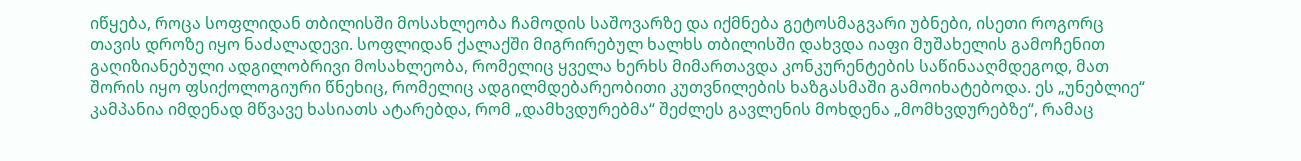იწყება, როცა სოფლიდან თბილისში მოსახლეობა ჩამოდის საშოვარზე და იქმნება გეტოსმაგვარი უბნები, ისეთი როგორც თავის დროზე იყო ნაძალადევი. სოფლიდან ქალაქში მიგრირებულ ხალხს თბილისში დახვდა იაფი მუშახელის გამოჩენით გაღიზიანებული ადგილობრივი მოსახლეობა, რომელიც ყველა ხერხს მიმართავდა კონკურენტების საწინააღმდეგოდ, მათ შორის იყო ფსიქოლოგიური წნეხიც, რომელიც ადგილმდებარეობითი კუთვნილების ხაზგასმაში გამოიხატებოდა. ეს „უნებლიე“ კამპანია იმდენად მწვავე ხასიათს ატარებდა, რომ „დამხვდურებმა“ შეძლეს გავლენის მოხდენა „მომხვდურებზე“, რამაც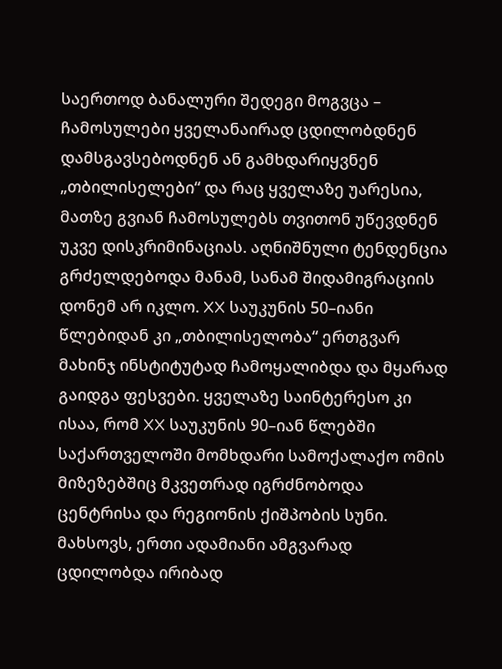საერთოდ ბანალური შედეგი მოგვცა – ჩამოსულები ყველანაირად ცდილობდნენ დამსგავსებოდნენ ან გამხდარიყვნენ „თბილისელები“ და რაც ყველაზე უარესია, მათზე გვიან ჩამოსულებს თვითონ უწევდნენ უკვე დისკრიმინაციას. აღნიშნული ტენდენცია გრძელდებოდა მანამ, სანამ შიდამიგრაციის დონემ არ იკლო. XX საუკუნის 50–იანი წლებიდან კი „თბილისელობა“ ერთგვარ მახინჯ ინსტიტუტად ჩამოყალიბდა და მყარად გაიდგა ფესვები. ყველაზე საინტერესო კი ისაა, რომ XX საუკუნის 90–იან წლებში საქართველოში მომხდარი სამოქალაქო ომის მიზეზებშიც მკვეთრად იგრძნობოდა ცენტრისა და რეგიონის ქიშპობის სუნი. მახსოვს, ერთი ადამიანი ამგვარად ცდილობდა ირიბად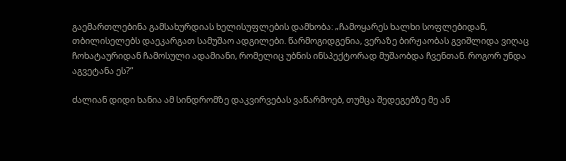გაემართლებინა გამსახურდიას ხელისუფლების დამხობა: „ჩამოყარეს ხალხი სოფლებიდან, თბილისელებს დაეკარგათ სამუშაო ადგილები. წარმოგიდგენია, ვერაზე ბირჟაობას გვიშლიდა ვიღაც ჩოხატაურიდან ჩამოსული ადამიანი, რომელიც უბნის ინსპექტორად მუშაობდა ჩვენთან. როგორ უნდა აგვეტანა ეს?“

ძალიან დიდი ხანია ამ სინდრომზე დაკვირვებას ვაწარმოებ, თუმცა შედეგებზე მე ან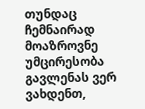თუნდაც ჩემნაირად მოაზროვნე უმცირესობა გავლენას ვერ ვახდენთ,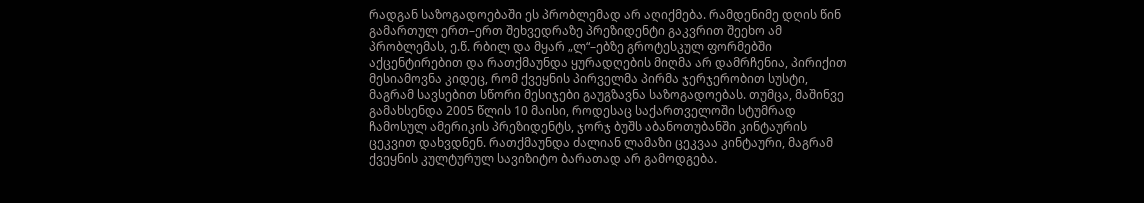რადგან საზოგადოებაში ეს პრობლემად არ აღიქმება. რამდენიმე დღის წინ გამართულ ერთ–ერთ შეხვედრაზე პრეზიდენტი გაკვრით შეეხო ამ პრობლემას, ე.წ. რბილ და მყარ „ლ“–ებზე გროტესკულ ფორმებში აქცენტირებით და რათქმაუნდა ყურადღების მიღმა არ დამრჩენია, პირიქით მესიამოვნა კიდეც, რომ ქვეყნის პირველმა პირმა ჯერჯერობით სუსტი, მაგრამ სავსებით სწორი მესიჯები გაუგზავნა საზოგადოებას. თუმცა, მაშინვე გამახსენდა 2005 წლის 10 მაისი, როდესაც საქართველოში სტუმრად ჩამოსულ ამერიკის პრეზიდენტს, ჯორჯ ბუშს აბანოთუბანში კინტაურის ცეკვით დახვდნენ. რათქმაუნდა ძალიან ლამაზი ცეკვაა კინტაური, მაგრამ ქვეყნის კულტურულ სავიზიტო ბარათად არ გამოდგება.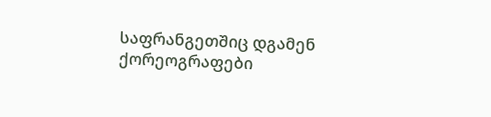საფრანგეთშიც დგამენ ქორეოგრაფები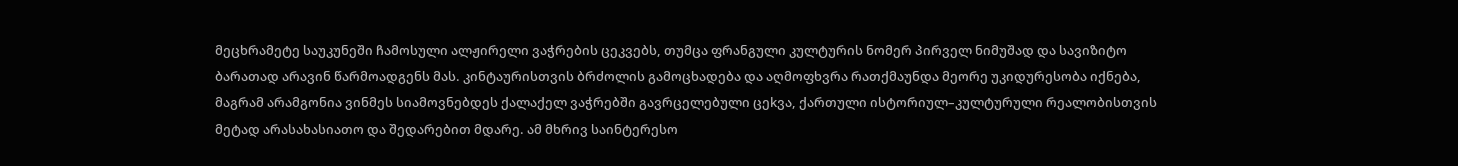მეცხრამეტე საუკუნეში ჩამოსული ალჟირელი ვაჭრების ცეკვებს, თუმცა ფრანგული კულტურის ნომერ პირველ ნიმუშად და სავიზიტო ბარათად არავინ წარმოადგენს მას. კინტაურისთვის ბრძოლის გამოცხადება და აღმოფხვრა რათქმაუნდა მეორე უკიდურესობა იქნება, მაგრამ არამგონია ვინმეს სიამოვნებდეს ქალაქელ ვაჭრებში გავრცელებული ცეkვა, ქართული ისტორიულ–კულტურული რეალობისთვის მეტად არასახასიათო და შედარებით მდარე. ამ მხრივ საინტერესო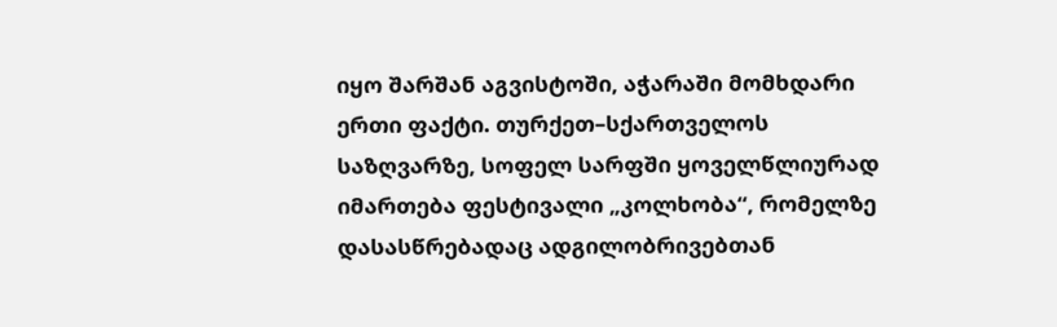იყო შარშან აგვისტოში, აჭარაში მომხდარი ერთი ფაქტი. თურქეთ–სქართველოს საზღვარზე, სოფელ სარფში ყოველწლიურად იმართება ფესტივალი „კოლხობა“, რომელზე დასასწრებადაც ადგილობრივებთან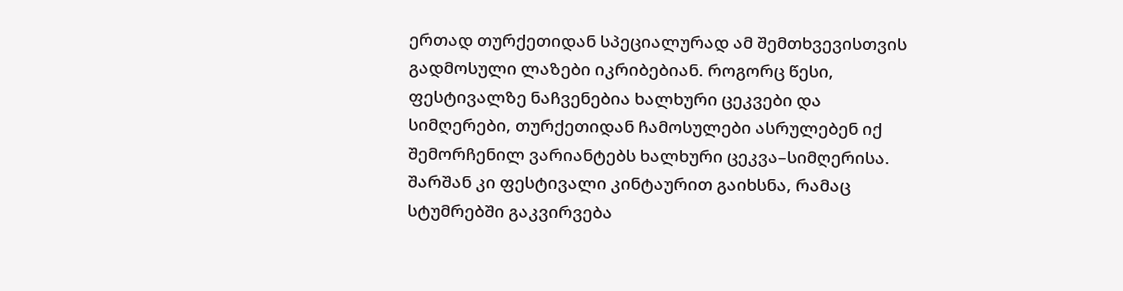ერთად თურქეთიდან სპეციალურად ამ შემთხვევისთვის გადმოსული ლაზები იკრიბებიან. როგორც წესი, ფესტივალზე ნაჩვენებია ხალხური ცეკვები და სიმღერები, თურქეთიდან ჩამოსულები ასრულებენ იქ შემორჩენილ ვარიანტებს ხალხური ცეკვა–სიმღერისა. შარშან კი ფესტივალი კინტაურით გაიხსნა, რამაც სტუმრებში გაკვირვება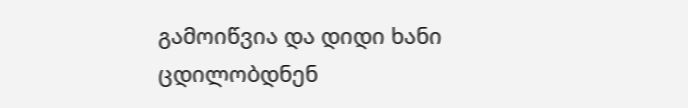გამოიწვია და დიდი ხანი ცდილობდნენ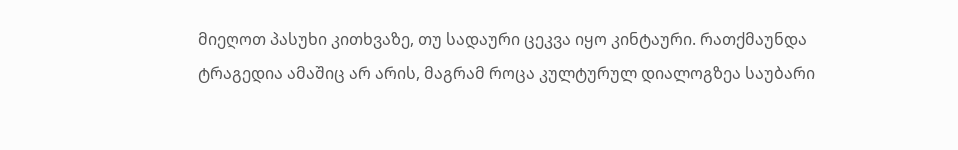მიეღოთ პასუხი კითხვაზე, თუ სადაური ცეკვა იყო კინტაური. რათქმაუნდა ტრაგედია ამაშიც არ არის, მაგრამ როცა კულტურულ დიალოგზეა საუბარი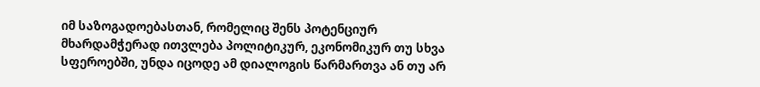იმ საზოგადოებასთან, რომელიც შენს პოტენციურ მხარდამჭერად ითვლება პოლიტიკურ, ეკონომიკურ თუ სხვა სფეროებში, უნდა იცოდე ამ დიალოგის წარმართვა ან თუ არ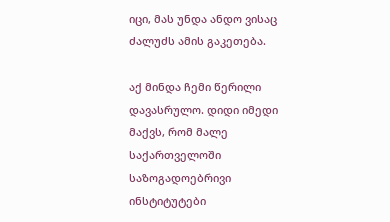იცი, მას უნდა ანდო ვისაც ძალუძს ამის გაკეთება.

აქ მინდა ჩემი წერილი დავასრულო. დიდი იმედი მაქვს, რომ მალე საქართველოში საზოგადოებრივი ინსტიტუტები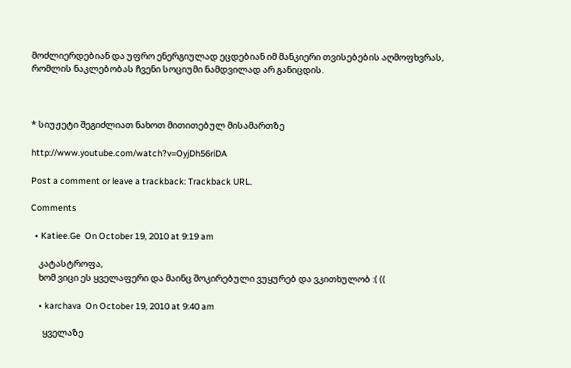მოძლიერდებიან და უფრო ენერგიულად ეცდებიან იმ მანკიერი თვისებების აღმოფხვრას, რომლის ნაკლებობას ჩვენი სოციუმი ნამდვილად არ განიცდის.



* სიუჟეტი შეგიძლიათ ნახოთ მითითებულ მისამართზე

http://www.youtube.com/watch?v=OyjDh56riDA

Post a comment or leave a trackback: Trackback URL.

Comments

  • Katiee.Ge  On October 19, 2010 at 9:19 am

    კატასტროფა,
    ხომ ვიცი ეს ყველაფერი და მაინც შოკირებული ვუყურებ და ვკითხულობ :( ((

    • karchava  On October 19, 2010 at 9:40 am

      ყველაზე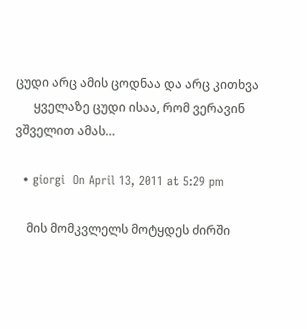ცუდი არც ამის ცოდნაა და არც კითხვა
      ყველაზე ცუდი ისაა, რომ ვერავინ ვშველით ამას…

  • giorgi  On April 13, 2011 at 5:29 pm

    მის მომკვლელს მოტყდეს ძირში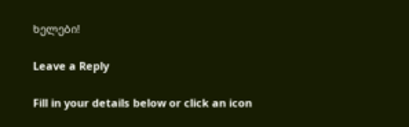ხელები!

Leave a Reply

Fill in your details below or click an icon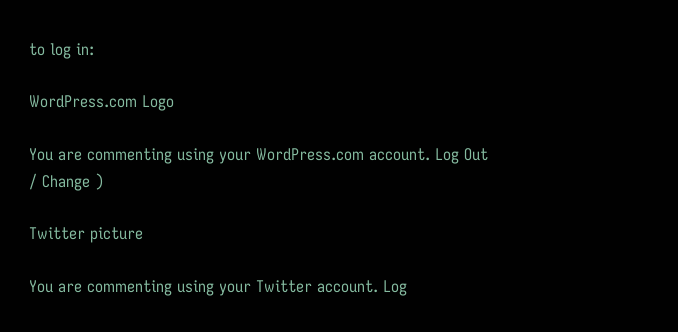to log in:

WordPress.com Logo

You are commenting using your WordPress.com account. Log Out / Change )

Twitter picture

You are commenting using your Twitter account. Log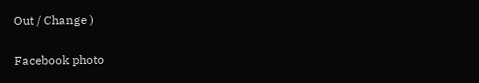Out / Change )

Facebook photo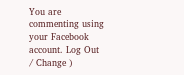You are commenting using your Facebook account. Log Out / Change )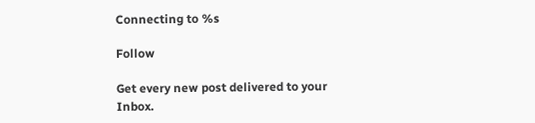Connecting to %s

Follow

Get every new post delivered to your Inbox.